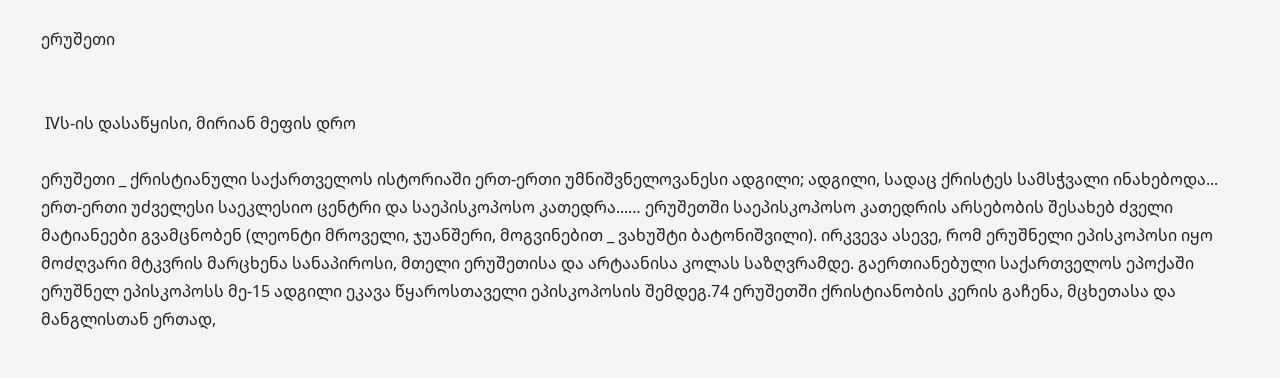ერუშეთი


 IVს-ის დასაწყისი, მირიან მეფის დრო

ერუშეთი _ ქრისტიანული საქართველოს ისტორიაში ერთ-ერთი უმნიშვნელოვანესი ადგილი; ადგილი, სადაც ქრისტეს სამსჭვალი ინახებოდა... ერთ-ერთი უძველესი საეკლესიო ცენტრი და საეპისკოპოსო კათედრა...… ერუშეთში საეპისკოპოსო კათედრის არსებობის შესახებ ძველი მატიანეები გვამცნობენ (ლეონტი მროველი, ჯუანშერი, მოგვინებით _ ვახუშტი ბატონიშვილი). ირკვევა ასევე, რომ ერუშნელი ეპისკოპოსი იყო მოძღვარი მტკვრის მარცხენა სანაპიროსი, მთელი ერუშეთისა და არტაანისა კოლას საზღვრამდე. გაერთიანებული საქართველოს ეპოქაში ერუშნელ ეპისკოპოსს მე-15 ადგილი ეკავა წყაროსთაველი ეპისკოპოსის შემდეგ.74 ერუშეთში ქრისტიანობის კერის გაჩენა, მცხეთასა და მანგლისთან ერთად,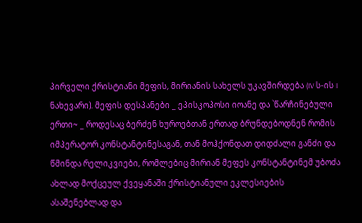პირველი ქრისტიანი მეფის, მირიანის სახელს უკავშირდება (IV ს-ის I ნახევარი). მეფის დესპანები _ ეპისკოპოსი იოანე და `წარჩინებული ერთი~ _ როდესაც ბერძენ ხუროებთან ერთად ბრუნდებოდნენ რომის იმპერატორ კონსტანტინესაგან, თან მოჰქონდათ დიდძალი განძი და წმინდა რელიკვიები, რომლებიც მირიან მეფეს კონსტანტინემ უბოძა ახლად მოქცეულ ქვეყანაში ქრისტიანული ეკლესიების ასაშენებლად და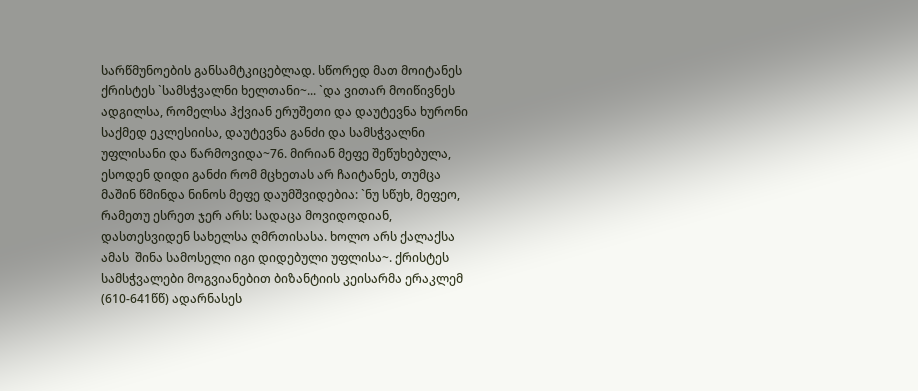სარწმუნოების განსამტკიცებლად. სწორედ მათ მოიტანეს ქრისტეს `სამსჭვალნი ხელთანი~... `და ვითარ მოიწივნეს ადგილსა, რომელსა ჰქვიან ერუშეთი და დაუტევნა ხურონი საქმედ ეკლესიისა, დაუტევნა განძი და სამსჭვალნი უფლისანი და წარმოვიდა~76. მირიან მეფე შეწუხებულა, ესოდენ დიდი განძი რომ მცხეთას არ ჩაიტანეს, თუმცა მაშინ წმინდა ნინოს მეფე დაუმშვიდებია: `ნუ სწუხ, მეფეო, რამეთუ ესრეთ ჯერ არს: სადაცა მოვიდოდიან, დასთესვიდენ სახელსა ღმრთისასა. ხოლო არს ქალაქსა ამას  შინა სამოსელი იგი დიდებული უფლისა~. ქრისტეს სამსჭვალები მოგვიანებით ბიზანტიის კეისარმა ერაკლემ (610-641წწ) ადარნასეს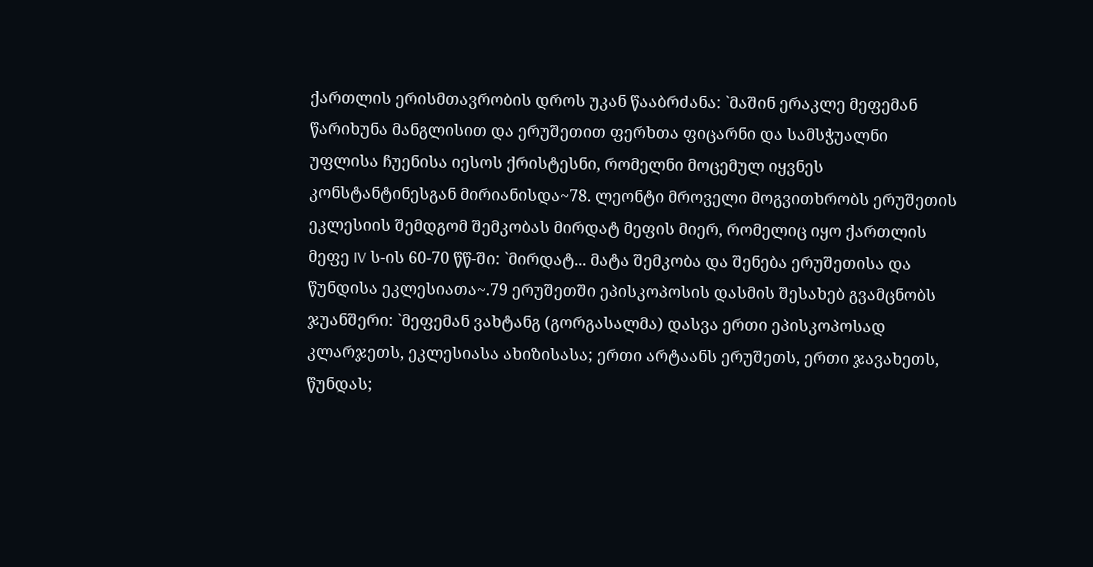ქართლის ერისმთავრობის დროს უკან წააბრძანა: `მაშინ ერაკლე მეფემან წარიხუნა მანგლისით და ერუშეთით ფერხთა ფიცარნი და სამსჭუალნი უფლისა ჩუენისა იესოს ქრისტესნი, რომელნი მოცემულ იყვნეს კონსტანტინესგან მირიანისდა~78. ლეონტი მროველი მოგვითხრობს ერუშეთის ეკლესიის შემდგომ შემკობას მირდატ მეფის მიერ, რომელიც იყო ქართლის მეფე IV ს-ის 60-70 წწ-ში: `მირდატ... მატა შემკობა და შენება ერუშეთისა და წუნდისა ეკლესიათა~.79 ერუშეთში ეპისკოპოსის დასმის შესახებ გვამცნობს ჯუანშერი: `მეფემან ვახტანგ (გორგასალმა) დასვა ერთი ეპისკოპოსად კლარჯეთს, ეკლესიასა ახიზისასა; ერთი არტაანს ერუშეთს, ერთი ჯავახეთს, წუნდას;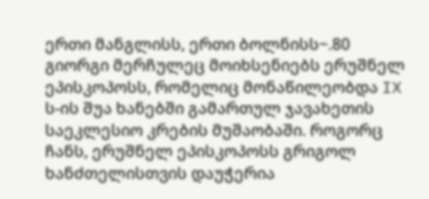ერთი მანგლისს, ერთი ბოლნისს~.80 გიორგი მერჩულეც მოიხსენიებს ერუშნელ ეპისკოპოსს, რომელიც მონაწილეობდა IX ს-ის შუა ხანებში გამართულ ჯავახეთის საეკლესიო კრების მუშაობაში. როგორც ჩანს, ერუშნელ ეპისკოპოსს გრიგოლ ხანძთელისთვის დაუჭერია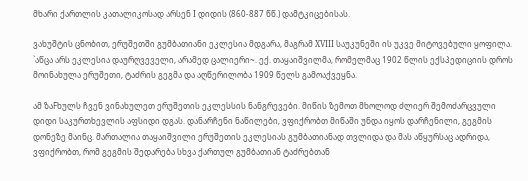მხარი ქართლის კათალიკოსად არსენ I დიდის (860-887 წწ.) დამტკიცებისას.

ვახუშტის ცნობით, ერუშეთში გუმბათიანი ეკლესია მდგარა, მაგრამ XVIII საუკუნეში ის უკვე მიტოვებული ყოფილა. `აწცა არს ეკლესია დაურღვეველი, არამედ ცალიერი~. ექ. თაყაიშვილმა, რომელმაც 1902 წლის ექსპედიციის დროს მოინახულა ერუშეთი, ტაძრის გეგმა და აღწერილობა 1909 წელს გამოაქვეყნა.

ამ ზაFხულს ჩვენ ვინახულეთ ერუშეთის ეკლესსის ნანგრევები. მიწის ზემოთ მხოლოდ ძლიერ შემოძარცვული დიდი საკურთხევლის აფსიდი დგას. დანარჩენი ნაწილები, ვფიქრობთ მიწაში უნდა იყოს დარჩენილი, გეგმის დონეზე მაინც. მართალია თაყაიშვილი ერუშეთის ეკლესიას გუმბათიანად თვლიდა და მას აწყურსაც ადრიდა, ვფიქრობთ, რომ გეგმის შედარება სხვა ქართულ გუმბათიან ტაძრებთან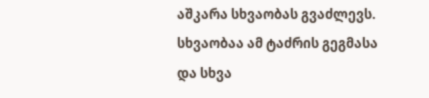აშკარა სხვაობას გვაძლევს. სხვაობაა ამ ტაძრის გეგმასა და სხვა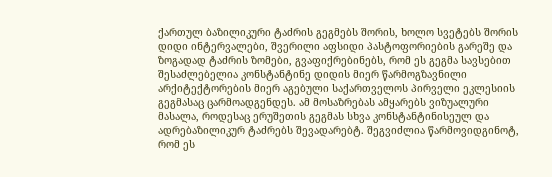ქართულ ბაზილიკური ტაძრის გეგმებს შორის, ხოლო სვეტებს შორის დიდი ინტერვალები, შვერილი აფსიდი პასტოფორიების გარეშე და ზოგადად ტაძრის ზომები, გვაფიქრებინებს, რომ ეს გეგმა სავსებით შესაძლებელია კონსტანტინე დიდის მიერ წარმოგზავნილი არქიტექტორების მიერ აგებული საქართველოს პირველი ეკლესიის გეგმასაც ცარმოადგენდეს. ამ მოსაზრებას ამყარებს ვიზუალური მასალა, როდესაც ერუშეთის გეგმას სხვა კონსტანტინისეულ და ადრებაზილიკურ ტაძრებს შევადარებტ. შეგვიძლია წარმოვიდგინოტ, რომ ეს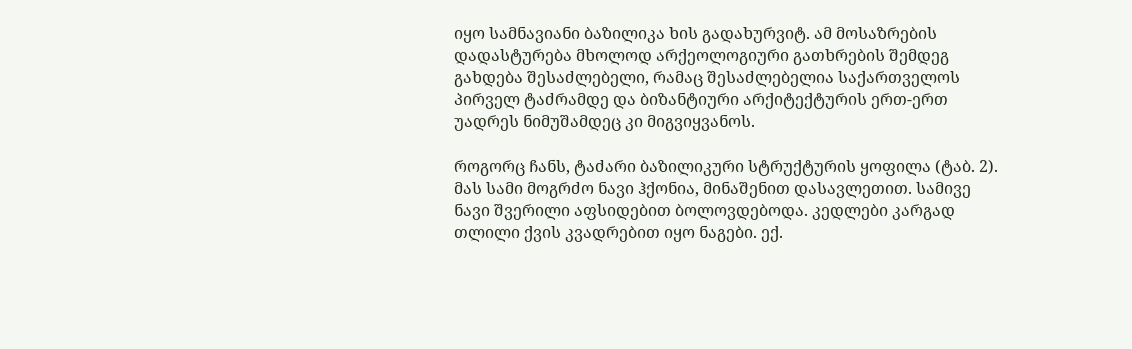იყო სამნავიანი ბაზილიკა ხის გადახურვიტ. ამ მოსაზრების დადასტურება მხოლოდ არქეოლოგიური გათხრების შემდეგ გახდება შესაძლებელი, რამაც შესაძლებელია საქართველოს პირველ ტაძრამდე და ბიზანტიური არქიტექტურის ერთ-ერთ უადრეს ნიმუშამდეც კი მიგვიყვანოს.

როგორც ჩანს, ტაძარი ბაზილიკური სტრუქტურის ყოფილა (ტაბ. 2). მას სამი მოგრძო ნავი ჰქონია, მინაშენით დასავლეთით. სამივე ნავი შვერილი აფსიდებით ბოლოვდებოდა. კედლები კარგად თლილი ქვის კვადრებით იყო ნაგები. ექ.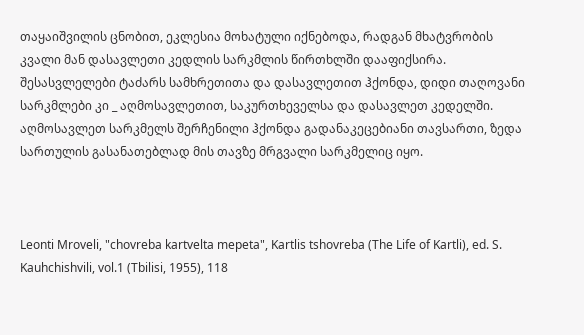თაყაიშვილის ცნობით, ეკლესია მოხატული იქნებოდა, რადგან მხატვრობის კვალი მან დასავლეთი კედლის სარკმლის წირთხლში დააფიქსირა. შესასვლელები ტაძარს სამხრეთითა და დასავლეთით ჰქონდა, დიდი თაღოვანი სარკმლები კი _ აღმოსავლეთით, საკურთხეველსა და დასავლეთ კედელში. აღმოსავლეთ სარკმელს შერჩენილი ჰქონდა გადანაკეცებიანი თავსართი, ზედა სართულის გასანათებლად მის თავზე მრგვალი სარკმელიც იყო.



Leonti Mroveli, "chovreba kartvelta mepeta", Kartlis tshovreba (The Life of Kartli), ed. S. Kauhchishvili, vol.1 (Tbilisi, 1955), 118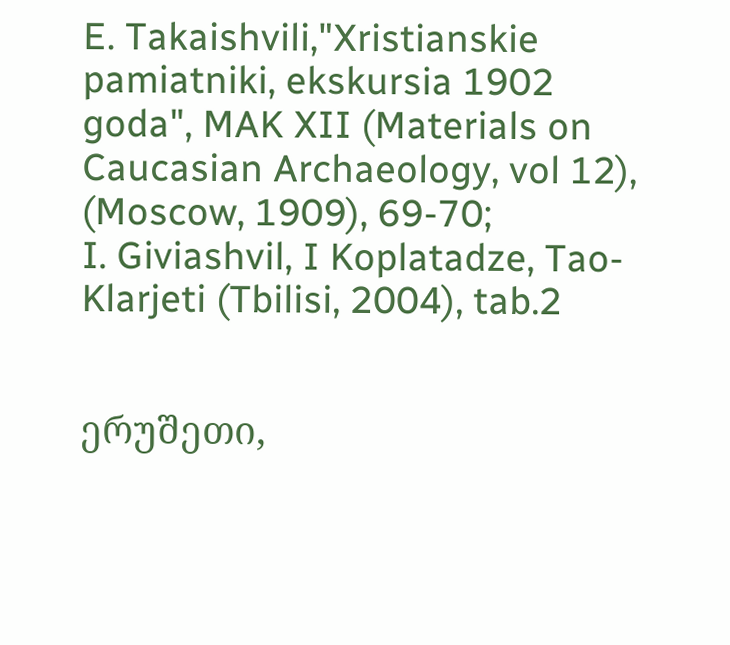E. Takaishvili,"Xristianskie pamiatniki, ekskursia 1902 goda", MAK XII (Materials on Caucasian Archaeology, vol 12), (Moscow, 1909), 69-70;
I. Giviashvil, I Koplatadze, Tao-Klarjeti (Tbilisi, 2004), tab.2


ერუშეთი,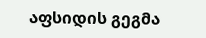აფსიდის გეგმა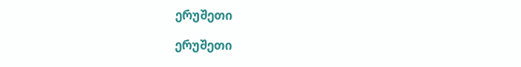ერუშეთი

ერუშეთი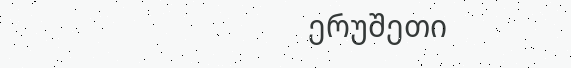ერუშეთი